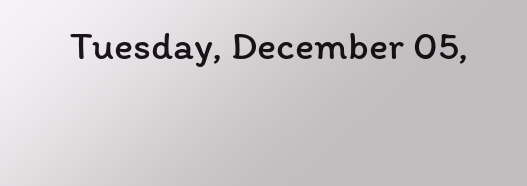Tuesday, December 05,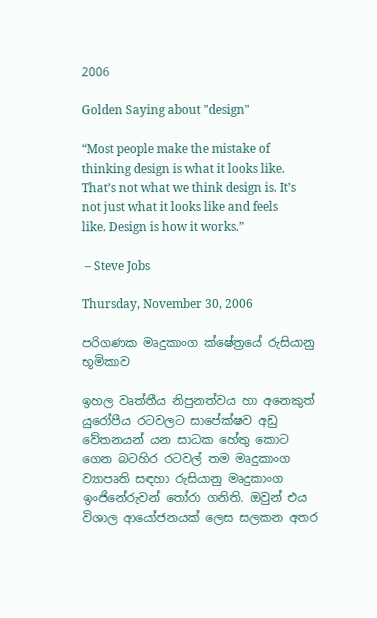2006

Golden Saying about "design"

“Most people make the mistake of thinking design is what it looks like. That’s not what we think design is. It’s not just what it looks like and feels like. Design is how it works.”

 – Steve Jobs

Thursday, November 30, 2006

පරිගණක මෘදුකාංග ක්ෂේත්‍රයේ රුසියානු භූමිකාව

ඉහල වෘත්තීය නිපුනත්වය හා අනෙකුත් යුරෝපීය රටවලට සාපේක්ෂව අඩු වේතනයන් යන සාධක හේතු කොට ගෙන බටහිර රටවල් තම මෘදුකාංග ව්‍යාපෘති සඳහා රුසියානු මෘදුකාංග ඉංජිනේරුවන් තෝරා ගනිති. ඔවුන් එය විශාල ආයෝජනයක් ලෙස සලකන අතර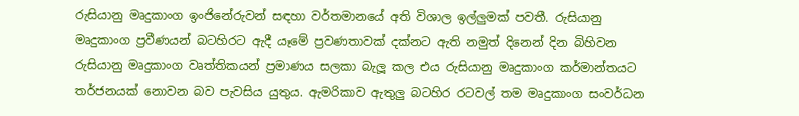රුසියානු මෘදුකාංග ඉංජිනේරුවන් සඳහා වර්තමානයේ අති විශාල ඉල්ලුමක් පවතී. රුසියානු මෘදුකාංග ප්‍රවීණයන් බටහිරට ඇදී යෑමේ ප්‍රවණතාවක් දක්නට ඇති නමුත් දිනෙන් දින බිහිවන රුසියානු මෘදුකාංග වෘත්තිකයන් ප්‍රමාණය සලකා බැලූ කල එය රුසියානු මෘදුකාංග කර්මාන්තයට තර්ජනයක් නොවන බව පැවසිය යුතුය. ඇමරිකාව ඇතුලු බටහිර රටවල් තම මෘදුකාංග සංවර්ධන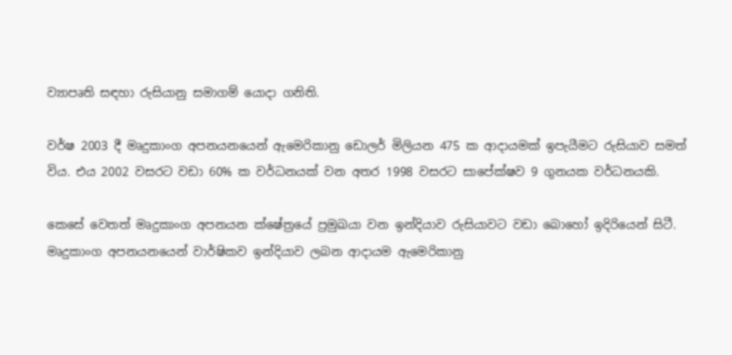ව්‍යාපෘති සඳහා රුසියානු සමාගම් යොදා ගනිති.

වර්ෂ 2003 දී මෘදුකාංග අපනයනයෙන් ඇමෙරිකානු ඩොලර් මිලියන 475 ක ආදායමක් ඉපැයීමට රුසියාව සමත් විය. එය 2002 වසරට වඩා 60% ක වර්ධනයක් වන අතර 1998 වසරට සාපේක්ෂව 9 ගුනයක වර්ධනයකි.

කෙසේ වෙතත් මෘදුකාංග අපනයන ක්ෂේත්‍රයේ ප්‍රමුඛයා වන ඉන්දියාව රුසියාවට වඩා බොහෝ ඉදිරියෙන් සිටී. මෘදුකාංග අපනයනයෙන් වාර්ෂිකව ඉන්දියාව ලබන ආදායම ඇමෙරිකානු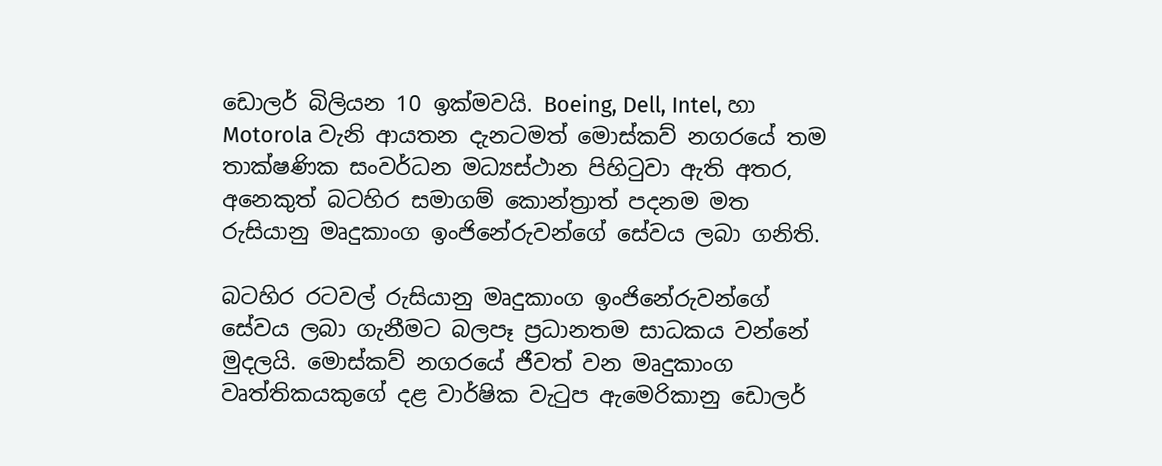ඩොලර් බිලියන 10 ඉක්මවයි. Boeing, Dell, Intel, හා Motorola වැනි ආයතන දැනටමත් මොස්කව් නගරයේ තම තාක්ෂණික සංවර්ධන මධ්‍යස්ථාන පිහිටුවා ඇති අතර, අනෙකුත් බටහිර සමාගම් කොන්ත්‍රාත් පදනම මත රුසියානු මෘදුකාංග ඉංජිනේරුවන්ගේ සේවය ලබා ගනිති.

බටහිර රටවල් රුසියානු මෘදුකාංග ඉංජිනේරුවන්ගේ සේවය ලබා ගැනීමට බලපෑ ප්‍රධානතම සාධකය වන්නේ මුදලයි. මොස්කව් නගරයේ ජීවත් වන මෘදුකාංග වෘත්තිකයකුගේ දළ වාර්ෂික වැටුප ඇමෙරිකානු ඩොලර්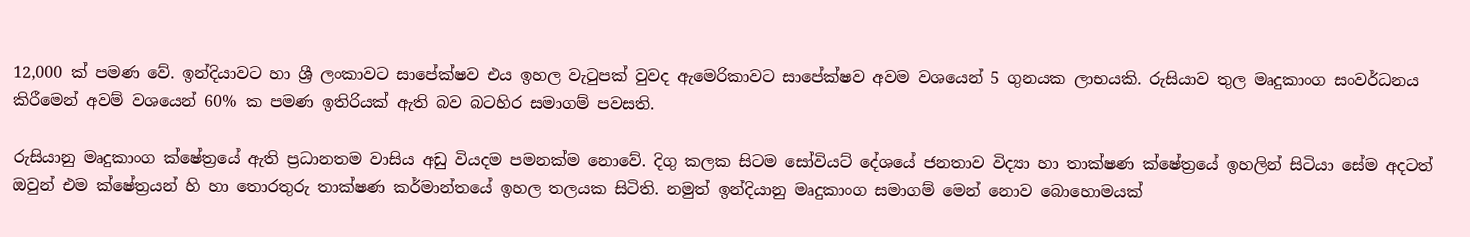12,000 ක් පමණ වේ. ඉන්දියාවට හා ශ්‍රී ලංකාවට සාපේක්ෂව එය ඉහල වැටුපක් වුවද ඇමෙරිකාවට සාපේක්ෂව අවම වශයෙන් 5 ගුනයක ලාභයකි. රුසියාව තුල මෘදුකාංග සංවර්ධනය කිරීමෙන් අවම් වශයෙන් 60% ක පමණ ඉතිරියක් ඇති බව බටහිර සමාගම් පවසති.

රුසියානු මෘදුකාංග ක්ෂේත්‍රයේ ඇති ප්‍රධානතම වාසිය අඩු වියදම පමනක්ම නොවේ. දිගු කලක සිටම සෝවියට් දේශයේ ජනතාව විද්‍යා හා තාක්ෂණ ක්ෂේත්‍රයේ ඉහලින් සිටියා සේම අදටත් ඔවුන් එම ක්ෂේත්‍රයන් හි හා තොරතුරු තාක්ෂණ කර්මාන්තයේ ඉහල තලයක සිටිති. නමුත් ඉන්දියානු මෘදුකාංග සමාගම් මෙන් නොව බොහොමයක්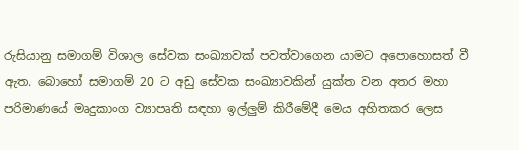රුසියානු සමාගම් විශාල සේවක සංඛ්‍යාවක් පවත්වාගෙන යාමට අපොහොසත් වී ඇත. බොහෝ සමාගම් 20 ට අඩු සේවක සංඛ්‍යාවකින් යුක්ත වන අතර මහා පරිමාණයේ මෘදුකාංග ව්‍යාපෘති සඳහා ඉල්ලුම් කිරීමේදී මෙය අහිතකර ලෙස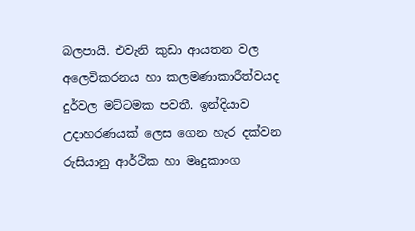බලපායි. එවැනි කුඩා ආයතන වල අලෙවිකරනය හා කලමණාකාරීත්වයද දුර්වල මට්ටමක පවතී. ඉන්දියාව උදාහරණයක් ලෙස ගෙන හැර දක්වන රුසියානු ආර්ථික හා මෘදුකාංග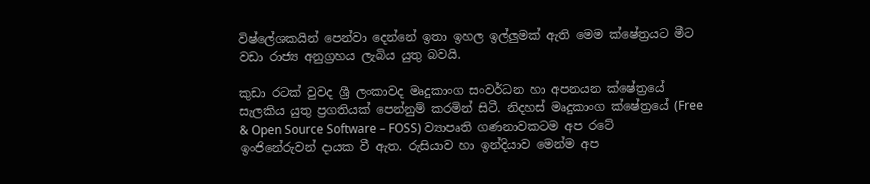විෂ්ලේශකයින් පෙන්වා දෙන්නේ ඉතා ඉහල ඉල්ලුමක් ඇති මෙම ක්ෂේත්‍රයට මීට වඩා රාජ්‍ය අනුග්‍රහය ලැබිය යුතු බවයි.

කුඩා රටක් වුවද ශ්‍රී ලංකාවද මෘදුකාංග සංවර්ධන හා අපනයන ක්ෂේත්‍රයේ සැලකිය යුතු ප්‍රගතියක් පෙන්නුම් කරමින් සිටී. නිදහස් මෘදුකාංග ක්ෂේත්‍රයේ (Free & Open Source Software – FOSS) ව්‍යාපෘති ගණනාවකටම අප රටේ ඉංජිනේරුවන් දායක වී ඇත. රුසියාව හා ඉන්දියාව මෙන්ම අප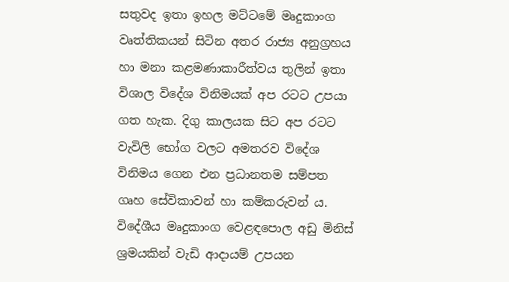සතුවද ඉතා ඉහල මට්ටමේ මෘදුකාංග වෘත්තිකයන් සිටින අතර රාජ්‍ය අනුග්‍රහය හා මනා කළමණාකාරීත්වය තුලින් ඉතා විශාල විදේශ විනිමයක් අප රටට උපයා ගත හැක. දිගු කාලයක සිට අප රටට වැවිලි භෝග වලට අමතරව විදේශ විනිමය ගෙන එන ප්‍රධානතම සම්පත ගෘහ සේවිකාවන් හා කම්කරුවන්‍ ය. විදේශීය මෘදුකාංග වෙළඳපොල අඩු මිනිස් ශ්‍රමයකින් වැඩි ආදායම් උපයන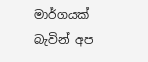මාර්ගයක් බැවින් අප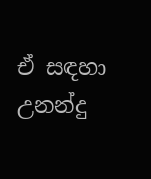ඒ සඳහා උනන්දු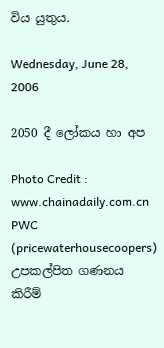විය යුතුය.

Wednesday, June 28, 2006

2050 දී ලෝකය හා අප

Photo Credit : www.chainadaily.com.cn PWC (pricewaterhousecoopers)  උපකල්පිත ගණනය කිරීම්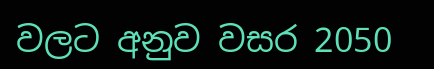වලට අනුව වසර 2050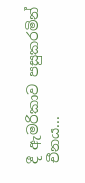දී ඇමරිකාව පසුකරමින් චීනය...